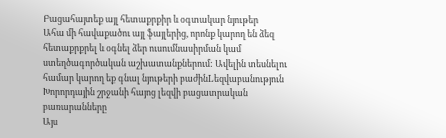Բացահայտեք այլ հետաքրքիր և օգտակար նյութեր
Ահա մի հավաքածու այլ ֆայլերից, որոնք կարող են ձեզ հետաքրքրել և օգնել ձեր ուսումնասիրման կամ ստեղծագործական աշխատանքներում: Ավելին տեսնելու համար կարող եք գնալ նյութերի բաժինLեզվաբանություն
Խորորդային շրջանի հայոց լեզվի բացատրական բառարանները
Այս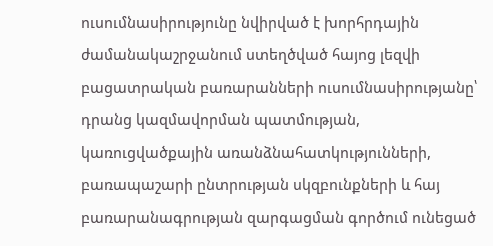ուսումնասիրությունը նվիրված է խորհրդային ժամանակաշրջանում ստեղծված հայոց լեզվի բացատրական բառարանների ուսումնասիրությանը՝ դրանց կազմավորման պատմության, կառուցվածքային առանձնահատկությունների, բառապաշարի ընտրության սկզբունքների և հայ բառարանագրության զարգացման գործում ունեցած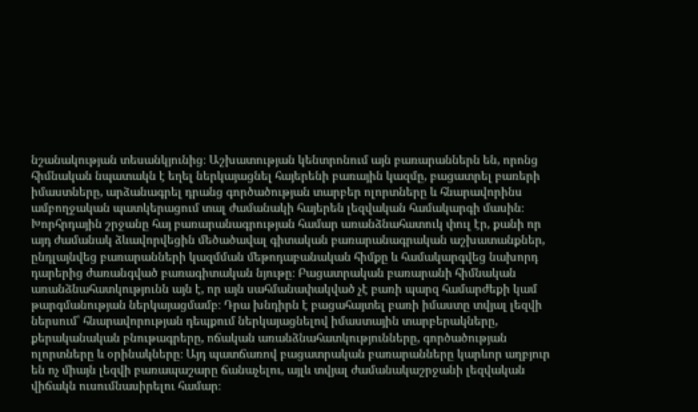նշանակության տեսանկյունից։ Աշխատության կենտրոնում այն բառարաններն են, որոնց հիմնական նպատակն է եղել ներկայացնել հայերենի բառային կազմը, բացատրել բառերի իմաստները, արձանագրել դրանց գործածության տարբեր ոլորտները և հնարավորինս ամբողջական պատկերացում տալ ժամանակի հայերեն լեզվական համակարգի մասին։ Խորհրդային շրջանը հայ բառարանագրության համար առանձնահատուկ փուլ էր, քանի որ այդ ժամանակ ձևավորվեցին մեծածավալ գիտական բառարանագրական աշխատանքներ, ընդլայնվեց բառարանների կազմման մեթոդաբանական հիմքը և համակարգվեց նախորդ դարերից ժառանգված բառագիտական նյութը։ Բացատրական բառարանի հիմնական առանձնահատկությունն այն է, որ այն սահմանափակված չէ բառի պարզ համարժեքի կամ թարգմանության ներկայացմամբ։ Դրա խնդիրն է բացահայտել բառի իմաստը տվյալ լեզվի ներսում՝ հնարավորության դեպքում ներկայացնելով իմաստային տարբերակները, քերականական բնութագրերը, ոճական առանձնահատկությունները, գործածության ոլորտները և օրինակները։ Այդ պատճառով բացատրական բառարանները կարևոր աղբյուր են ոչ միայն լեզվի բառապաշարը ճանաչելու, այլև տվյալ ժամանակաշրջանի լեզվական վիճակն ուսումնասիրելու համար։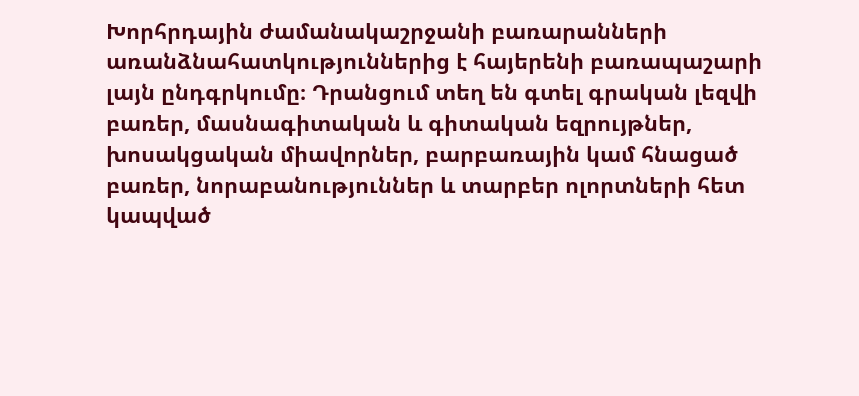Խորհրդային ժամանակաշրջանի բառարանների առանձնահատկություններից է հայերենի բառապաշարի լայն ընդգրկումը։ Դրանցում տեղ են գտել գրական լեզվի բառեր, մասնագիտական և գիտական եզրույթներ, խոսակցական միավորներ, բարբառային կամ հնացած բառեր, նորաբանություններ և տարբեր ոլորտների հետ կապված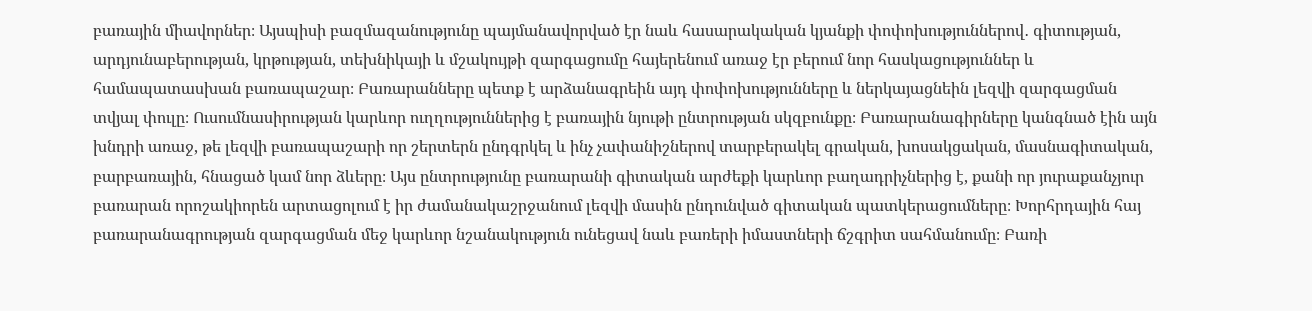բառային միավորներ։ Այսպիսի բազմազանությունը պայմանավորված էր նաև հասարակական կյանքի փոփոխություններով․ գիտության, արդյունաբերության, կրթության, տեխնիկայի և մշակույթի զարգացումը հայերենում առաջ էր բերում նոր հասկացություններ և համապատասխան բառապաշար։ Բառարանները պետք է արձանագրեին այդ փոփոխությունները և ներկայացնեին լեզվի զարգացման տվյալ փուլը։ Ուսումնասիրության կարևոր ուղղություններից է բառային նյութի ընտրության սկզբունքը։ Բառարանագիրները կանգնած էին այն խնդրի առաջ, թե լեզվի բառապաշարի որ շերտերն ընդգրկել և ինչ չափանիշներով տարբերակել գրական, խոսակցական, մասնագիտական, բարբառային, հնացած կամ նոր ձևերը։ Այս ընտրությունը բառարանի գիտական արժեքի կարևոր բաղադրիչներից է, քանի որ յուրաքանչյուր բառարան որոշակիորեն արտացոլում է իր ժամանակաշրջանում լեզվի մասին ընդունված գիտական պատկերացումները։ Խորհրդային հայ բառարանագրության զարգացման մեջ կարևոր նշանակություն ունեցավ նաև բառերի իմաստների ճշգրիտ սահմանումը։ Բառի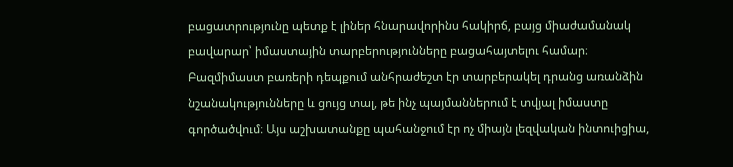բացատրությունը պետք է լիներ հնարավորինս հակիրճ, բայց միաժամանակ բավարար՝ իմաստային տարբերությունները բացահայտելու համար։ Բազմիմաստ բառերի դեպքում անհրաժեշտ էր տարբերակել դրանց առանձին նշանակությունները և ցույց տալ, թե ինչ պայմաններում է տվյալ իմաստը գործածվում։ Այս աշխատանքը պահանջում էր ոչ միայն լեզվական ինտուիցիա,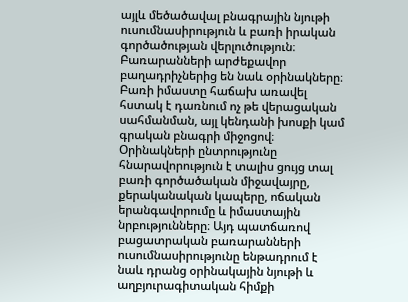այլև մեծածավալ բնագրային նյութի ուսումնասիրություն և բառի իրական գործածության վերլուծություն։ Բառարանների արժեքավոր բաղադրիչներից են նաև օրինակները։ Բառի իմաստը հաճախ առավել հստակ է դառնում ոչ թե վերացական սահմանման, այլ կենդանի խոսքի կամ գրական բնագրի միջոցով։ Օրինակների ընտրությունը հնարավորություն է տալիս ցույց տալ բառի գործածական միջավայրը, քերականական կապերը, ոճական երանգավորումը և իմաստային նրբությունները։ Այդ պատճառով բացատրական բառարանների ուսումնասիրությունը ենթադրում է նաև դրանց օրինակային նյութի և աղբյուրագիտական հիմքի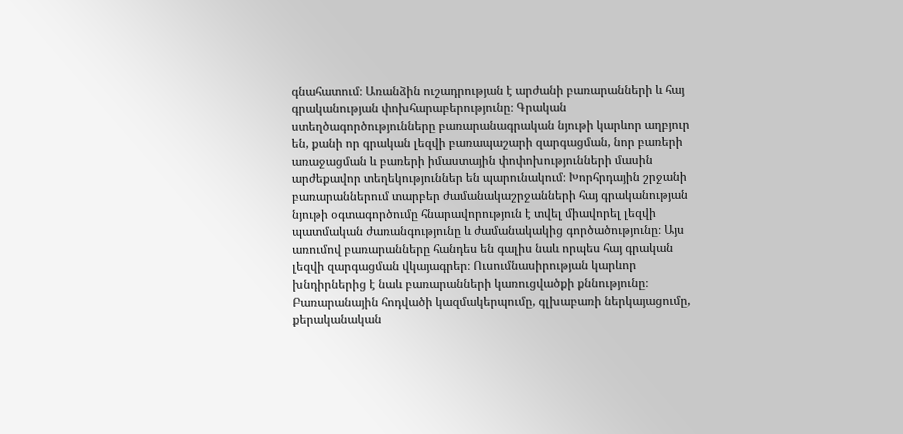գնահատում։ Առանձին ուշադրության է արժանի բառարանների և հայ գրականության փոխհարաբերությունը։ Գրական ստեղծագործությունները բառարանագրական նյութի կարևոր աղբյուր են, քանի որ գրական լեզվի բառապաշարի զարգացման, նոր բառերի առաջացման և բառերի իմաստային փոփոխությունների մասին արժեքավոր տեղեկություններ են պարունակում։ Խորհրդային շրջանի բառարաններում տարբեր ժամանակաշրջանների հայ գրականության նյութի օգտագործումը հնարավորություն է տվել միավորել լեզվի պատմական ժառանգությունը և ժամանակակից գործածությունը։ Այս առումով բառարանները հանդես են գալիս նաև որպես հայ գրական լեզվի զարգացման վկայագրեր։ Ուսումնասիրության կարևոր խնդիրներից է նաև բառարանների կառուցվածքի քննությունը։ Բառարանային հոդվածի կազմակերպումը, գլխաբառի ներկայացումը, քերականական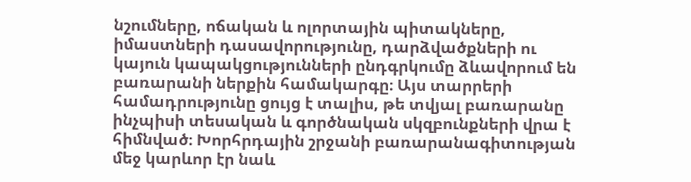նշումները, ոճական և ոլորտային պիտակները, իմաստների դասավորությունը, դարձվածքների ու կայուն կապակցությունների ընդգրկումը ձևավորում են բառարանի ներքին համակարգը։ Այս տարրերի համադրությունը ցույց է տալիս, թե տվյալ բառարանը ինչպիսի տեսական և գործնական սկզբունքների վրա է հիմնված։ Խորհրդային շրջանի բառարանագիտության մեջ կարևոր էր նաև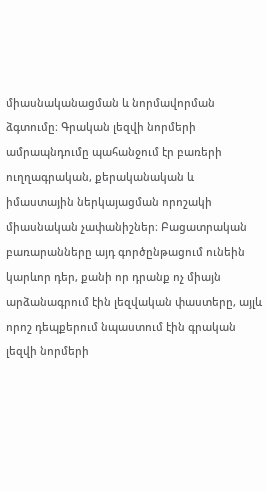միասնականացման և նորմավորման ձգտումը։ Գրական լեզվի նորմերի ամրապնդումը պահանջում էր բառերի ուղղագրական, քերականական և իմաստային ներկայացման որոշակի միասնական չափանիշներ։ Բացատրական բառարանները այդ գործընթացում ունեին կարևոր դեր, քանի որ դրանք ոչ միայն արձանագրում էին լեզվական փաստերը, այլև որոշ դեպքերում նպաստում էին գրական լեզվի նորմերի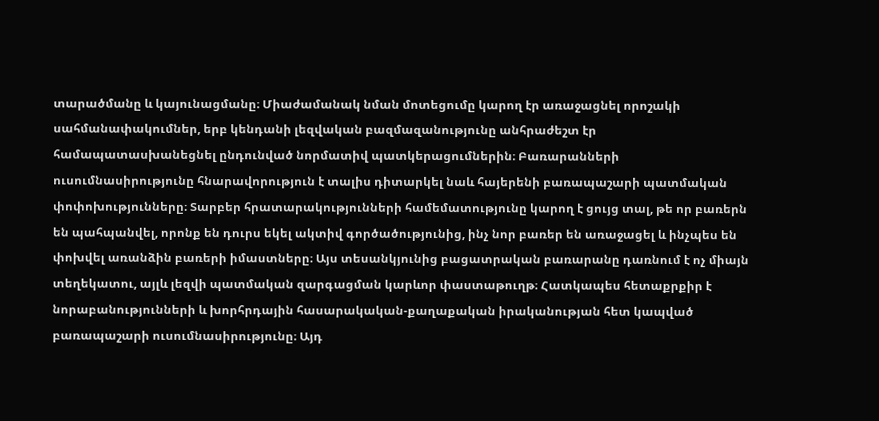տարածմանը և կայունացմանը։ Միաժամանակ նման մոտեցումը կարող էր առաջացնել որոշակի սահմանափակումներ, երբ կենդանի լեզվական բազմազանությունը անհրաժեշտ էր համապատասխանեցնել ընդունված նորմատիվ պատկերացումներին։ Բառարանների ուսումնասիրությունը հնարավորություն է տալիս դիտարկել նաև հայերենի բառապաշարի պատմական փոփոխությունները։ Տարբեր հրատարակությունների համեմատությունը կարող է ցույց տալ, թե որ բառերն են պահպանվել, որոնք են դուրս եկել ակտիվ գործածությունից, ինչ նոր բառեր են առաջացել և ինչպես են փոխվել առանձին բառերի իմաստները։ Այս տեսանկյունից բացատրական բառարանը դառնում է ոչ միայն տեղեկատու, այլև լեզվի պատմական զարգացման կարևոր փաստաթուղթ։ Հատկապես հետաքրքիր է նորաբանությունների և խորհրդային հասարակական-քաղաքական իրականության հետ կապված բառապաշարի ուսումնասիրությունը։ Այդ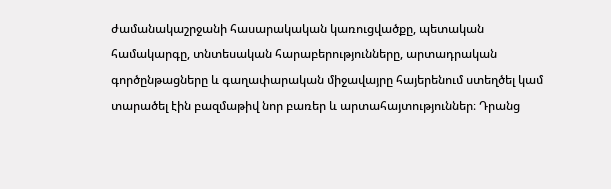ժամանակաշրջանի հասարակական կառուցվածքը, պետական համակարգը, տնտեսական հարաբերությունները, արտադրական գործընթացները և գաղափարական միջավայրը հայերենում ստեղծել կամ տարածել էին բազմաթիվ նոր բառեր և արտահայտություններ։ Դրանց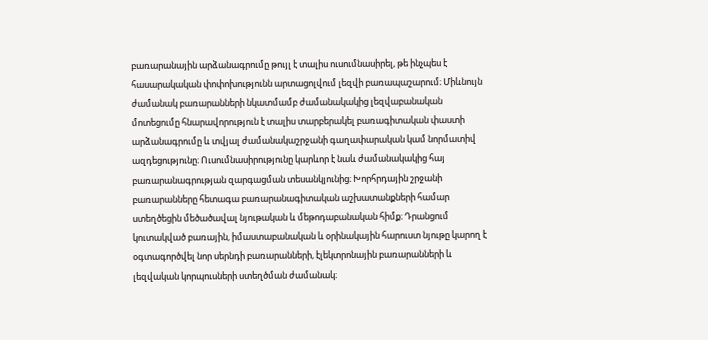բառարանային արձանագրումը թույլ է տալիս ուսումնասիրել, թե ինչպես է հասարակական փոփոխությունն արտացոլվում լեզվի բառապաշարում։ Միևնույն ժամանակ բառարանների նկատմամբ ժամանակակից լեզվաբանական մոտեցումը հնարավորություն է տալիս տարբերակել բառագիտական փաստի արձանագրումը և տվյալ ժամանակաշրջանի գաղափարական կամ նորմատիվ ազդեցությունը։ Ուսումնասիրությունը կարևոր է նաև ժամանակակից հայ բառարանագրության զարգացման տեսանկյունից։ Խորհրդային շրջանի բառարանները հետագա բառարանագիտական աշխատանքների համար ստեղծեցին մեծածավալ նյութական և մեթոդաբանական հիմք։ Դրանցում կուտակված բառային, իմաստաբանական և օրինակային հարուստ նյութը կարող է օգտագործվել նոր սերնդի բառարանների, էլեկտրոնային բառարանների և լեզվական կորպուսների ստեղծման ժամանակ։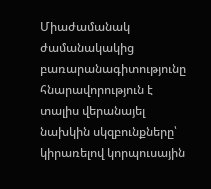Միաժամանակ ժամանակակից բառարանագիտությունը հնարավորություն է տալիս վերանայել նախկին սկզբունքները՝ կիրառելով կորպուսային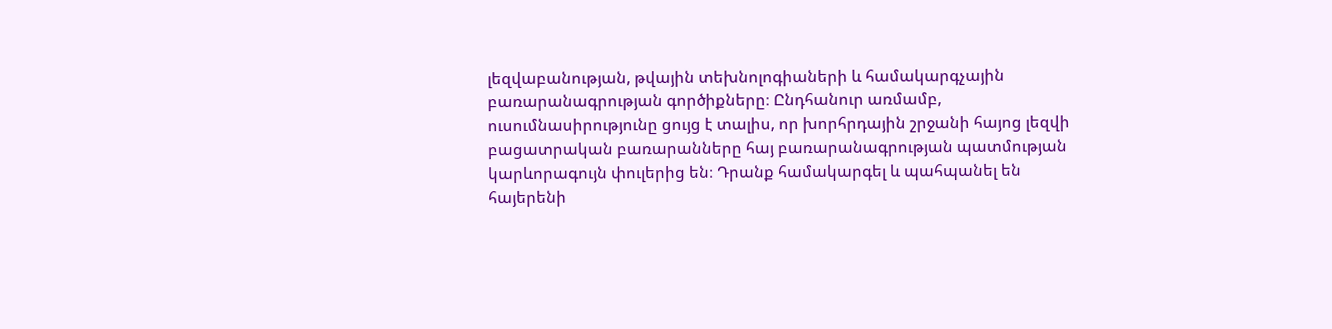լեզվաբանության, թվային տեխնոլոգիաների և համակարգչային բառարանագրության գործիքները։ Ընդհանուր առմամբ, ուսումնասիրությունը ցույց է տալիս, որ խորհրդային շրջանի հայոց լեզվի բացատրական բառարանները հայ բառարանագրության պատմության կարևորագույն փուլերից են։ Դրանք համակարգել և պահպանել են հայերենի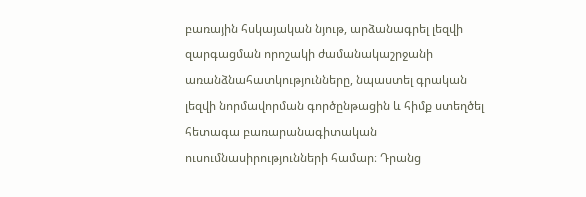բառային հսկայական նյութ, արձանագրել լեզվի զարգացման որոշակի ժամանակաշրջանի առանձնահատկությունները, նպաստել գրական լեզվի նորմավորման գործընթացին և հիմք ստեղծել հետագա բառարանագիտական ուսումնասիրությունների համար։ Դրանց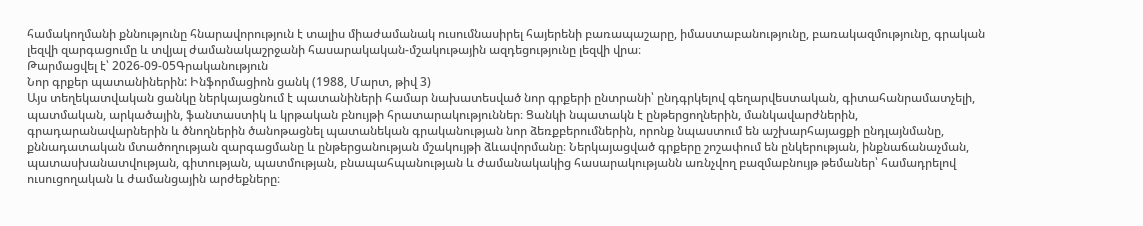համակողմանի քննությունը հնարավորություն է տալիս միաժամանակ ուսումնասիրել հայերենի բառապաշարը, իմաստաբանությունը, բառակազմությունը, գրական լեզվի զարգացումը և տվյալ ժամանակաշրջանի հասարակական-մշակութային ազդեցությունը լեզվի վրա։
Թարմացվել է՝ 2026-09-05Գրականություն
Նոր գրքեր պատանիներին: Ինֆորմացիոն ցանկ (1988, Մարտ, թիվ 3)
Այս տեղեկատվական ցանկը ներկայացնում է պատանիների համար նախատեսված նոր գրքերի ընտրանի՝ ընդգրկելով գեղարվեստական, գիտահանրամատչելի, պատմական, արկածային, ֆանտաստիկ և կրթական բնույթի հրատարակություններ։ Ցանկի նպատակն է ընթերցողներին, մանկավարժներին, գրադարանավարներին և ծնողներին ծանոթացնել պատանեկան գրականության նոր ձեռքբերումներին, որոնք նպաստում են աշխարհայացքի ընդլայնմանը, քննադատական մտածողության զարգացմանը և ընթերցանության մշակույթի ձևավորմանը։ Ներկայացված գրքերը շոշափում են ընկերության, ինքնաճանաչման, պատասխանատվության, գիտության, պատմության, բնապահպանության և ժամանակակից հասարակությանն առնչվող բազմաբնույթ թեմաներ՝ համադրելով ուսուցողական և ժամանցային արժեքները։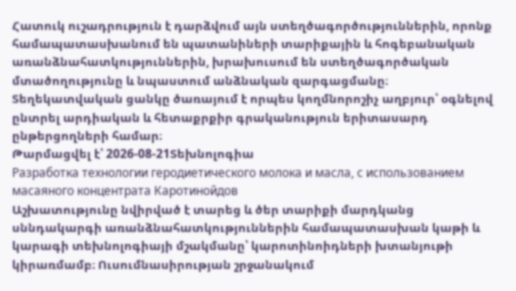Հատուկ ուշադրություն է դարձվում այն ստեղծագործություններին, որոնք համապատասխանում են պատանիների տարիքային և հոգեբանական առանձնահատկություններին, խրախուսում են ստեղծագործական մտածողությունը և նպաստում անձնական զարգացմանը։ Տեղեկատվական ցանկը ծառայում է որպես կողմնորոշիչ աղբյուր՝ օգնելով ընտրել արդիական և հետաքրքիր գրականություն երիտասարդ ընթերցողների համար։
Թարմացվել է՝ 2026-08-21Տեխնոլոգիա
Разработка технологии геродиетического молока и масла, с использованием масаяного концентрата Каротинойдов
Աշխատությունը նվիրված է տարեց և ծեր տարիքի մարդկանց սննդակարգի առանձնահատկություններին համապատասխան կաթի և կարագի տեխնոլոգիայի մշակմանը՝ կարոտինոիդների խտանյութի կիրառմամբ։ Ուսումնասիրության շրջանակում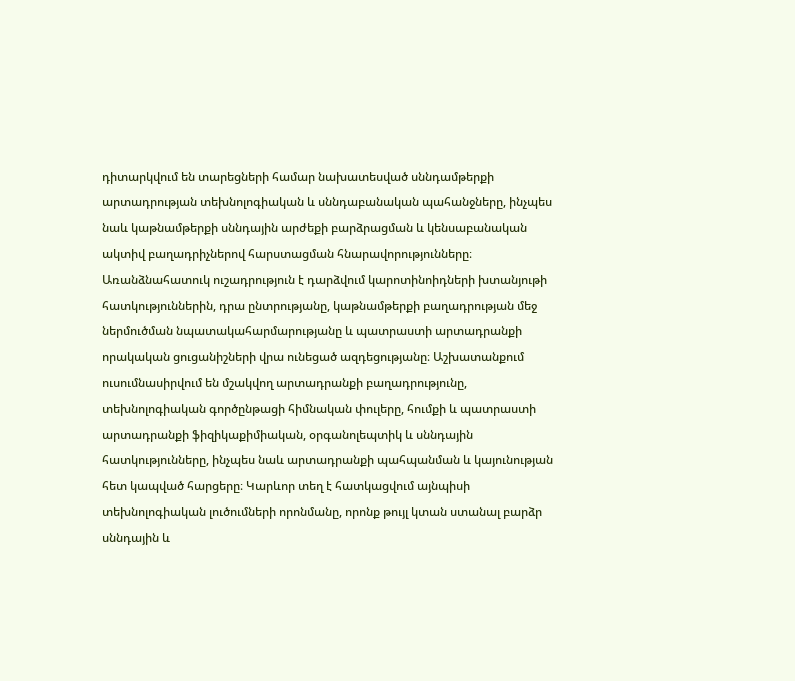դիտարկվում են տարեցների համար նախատեսված սննդամթերքի արտադրության տեխնոլոգիական և սննդաբանական պահանջները, ինչպես նաև կաթնամթերքի սննդային արժեքի բարձրացման և կենսաբանական ակտիվ բաղադրիչներով հարստացման հնարավորությունները։ Առանձնահատուկ ուշադրություն է դարձվում կարոտինոիդների խտանյութի հատկություններին, դրա ընտրությանը, կաթնամթերքի բաղադրության մեջ ներմուծման նպատակահարմարությանը և պատրաստի արտադրանքի որակական ցուցանիշների վրա ունեցած ազդեցությանը։ Աշխատանքում ուսումնասիրվում են մշակվող արտադրանքի բաղադրությունը, տեխնոլոգիական գործընթացի հիմնական փուլերը, հումքի և պատրաստի արտադրանքի ֆիզիկաքիմիական, օրգանոլեպտիկ և սննդային հատկությունները, ինչպես նաև արտադրանքի պահպանման և կայունության հետ կապված հարցերը։ Կարևոր տեղ է հատկացվում այնպիսի տեխնոլոգիական լուծումների որոնմանը, որոնք թույլ կտան ստանալ բարձր սննդային և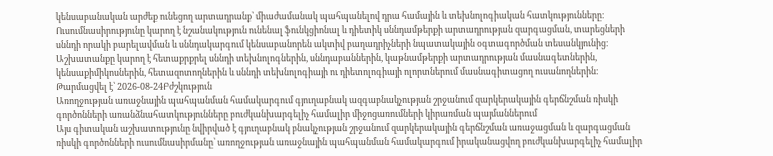կենսաբանական արժեք ունեցող արտադրանք՝ միաժամանակ պահպանելով դրա համային և տեխնոլոգիական հատկությունները։ Ուսումնասիրությունը կարող է նշանակություն ունենալ ֆունկցիոնալ և դիետիկ սննդամթերքի արտադրության զարգացման, տարեցների սննդի որակի բարելավման և սննդակարգում կենսաբանորեն ակտիվ բաղադրիչների նպատակային օգտագործման տեսանկյունից։ Աշխատանքը կարող է հետաքրքրել սննդի տեխնոլոգներին, սննդաբաններին, կաթնամթերքի արտադրության մասնագետներին, կենսաքիմիկոսներին, հետազոտողներին և սննդի տեխնոլոգիայի ու դիետոլոգիայի ոլորտներում մասնագիտացող ուսանողներին։
Թարմացվել է՝ 2026-08-24Բժշկություն
Առողջության առաջնային պահպանման համակարգում գյուղաբնակ ազգաբնակչության շրջանում զարկերակային գերճնշման ռիսկի գործոնների առանձնահատկությունները բուժկանխարգելիչ համալիր միջոցառումների կիրառման պայմաններում
Այս գիտական աշխատությունը նվիրված է գյուղաբնակ բնակչության շրջանում զարկերակային գերճնշման առաջացման և զարգացման ռիսկի գործոնների ուսումնասիրմանը՝ առողջության առաջնային պահպանման համակարգում իրականացվող բուժկանխարգելիչ համալիր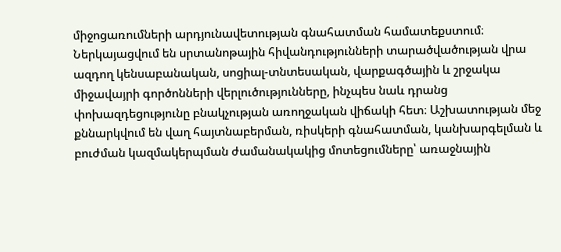միջոցառումների արդյունավետության գնահատման համատեքստում։ Ներկայացվում են սրտանոթային հիվանդությունների տարածվածության վրա ազդող կենսաբանական, սոցիալ-տնտեսական, վարքագծային և շրջակա միջավայրի գործոնների վերլուծությունները, ինչպես նաև դրանց փոխազդեցությունը բնակչության առողջական վիճակի հետ։ Աշխատության մեջ քննարկվում են վաղ հայտնաբերման, ռիսկերի գնահատման, կանխարգելման և բուժման կազմակերպման ժամանակակից մոտեցումները՝ առաջնային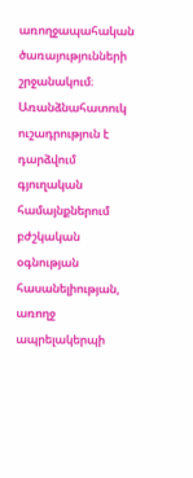առողջապահական ծառայությունների շրջանակում։ Առանձնահատուկ ուշադրություն է դարձվում գյուղական համայնքներում բժշկական օգնության հասանելիության, առողջ ապրելակերպի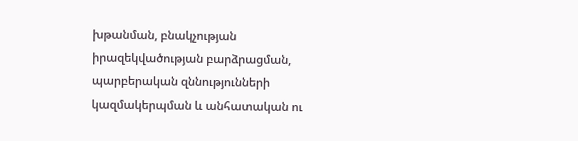խթանման, բնակչության իրազեկվածության բարձրացման, պարբերական զննությունների կազմակերպման և անհատական ու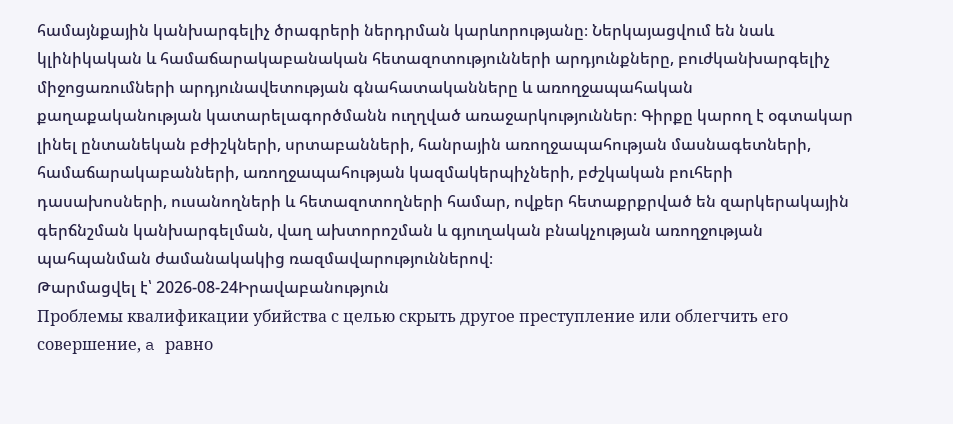համայնքային կանխարգելիչ ծրագրերի ներդրման կարևորությանը։ Ներկայացվում են նաև կլինիկական և համաճարակաբանական հետազոտությունների արդյունքները, բուժկանխարգելիչ միջոցառումների արդյունավետության գնահատականները և առողջապահական քաղաքականության կատարելագործմանն ուղղված առաջարկություններ։ Գիրքը կարող է օգտակար լինել ընտանեկան բժիշկների, սրտաբանների, հանրային առողջապահության մասնագետների, համաճարակաբանների, առողջապահության կազմակերպիչների, բժշկական բուհերի դասախոսների, ուսանողների և հետազոտողների համար, ովքեր հետաքրքրված են զարկերակային գերճնշման կանխարգելման, վաղ ախտորոշման և գյուղական բնակչության առողջության պահպանման ժամանակակից ռազմավարություններով։
Թարմացվել է՝ 2026-08-24Իրավաբանություն
Проблемы квалификации убийства с целью скрыть другое преступление или облегчить его совершение, a равно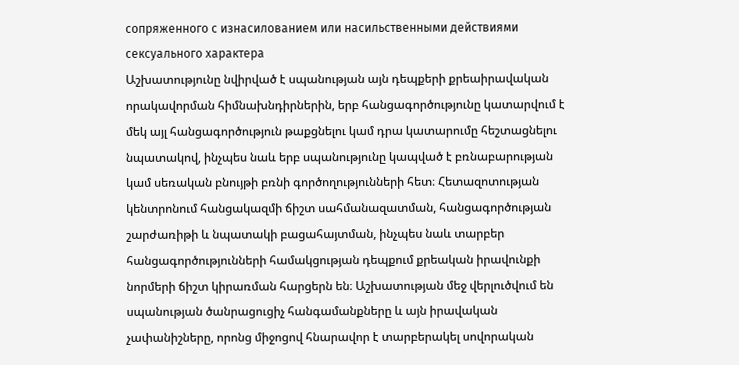сопряженного с изнасилованием или насильственными действиями сексуального характера
Աշխատությունը նվիրված է սպանության այն դեպքերի քրեաիրավական որակավորման հիմնախնդիրներին, երբ հանցագործությունը կատարվում է մեկ այլ հանցագործություն թաքցնելու կամ դրա կատարումը հեշտացնելու նպատակով, ինչպես նաև երբ սպանությունը կապված է բռնաբարության կամ սեռական բնույթի բռնի գործողությունների հետ։ Հետազոտության կենտրոնում հանցակազմի ճիշտ սահմանազատման, հանցագործության շարժառիթի և նպատակի բացահայտման, ինչպես նաև տարբեր հանցագործությունների համակցության դեպքում քրեական իրավունքի նորմերի ճիշտ կիրառման հարցերն են։ Աշխատության մեջ վերլուծվում են սպանության ծանրացուցիչ հանգամանքները և այն իրավական չափանիշները, որոնց միջոցով հնարավոր է տարբերակել սովորական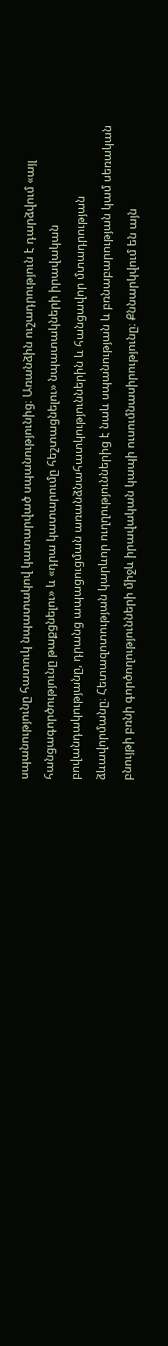սպանությունը հատուկ նպատակով կատարված սպանությունից։ Առանձին ուշադրություն է դարձվում «այլ հանցագործությունը թաքցնելու» և «դրա կատարումը հեշտացնելու» նպատակների իրավական բովանդակությանը, դրանց ապացուցման առանձնահատկություններին և հանցավոր մտադրության ձևավորմանը։ Հետազոտության կարևոր ուղղություններից է նաև սպանության և բռնաբարության կամ սեռական բնույթի բռնի գործողությունների միջև իրավական կապի ուսումնասիրությունը։ Քննարկվում են այն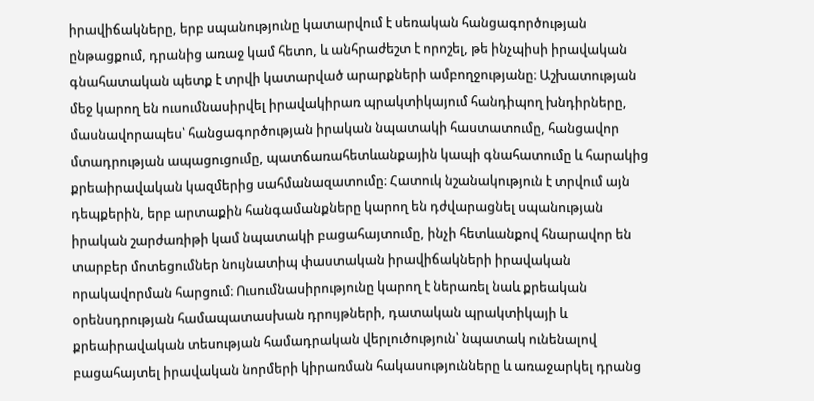իրավիճակները, երբ սպանությունը կատարվում է սեռական հանցագործության ընթացքում, դրանից առաջ կամ հետո, և անհրաժեշտ է որոշել, թե ինչպիսի իրավական գնահատական պետք է տրվի կատարված արարքների ամբողջությանը։ Աշխատության մեջ կարող են ուսումնասիրվել իրավակիրառ պրակտիկայում հանդիպող խնդիրները, մասնավորապես՝ հանցագործության իրական նպատակի հաստատումը, հանցավոր մտադրության ապացուցումը, պատճառահետևանքային կապի գնահատումը և հարակից քրեաիրավական կազմերից սահմանազատումը։ Հատուկ նշանակություն է տրվում այն դեպքերին, երբ արտաքին հանգամանքները կարող են դժվարացնել սպանության իրական շարժառիթի կամ նպատակի բացահայտումը, ինչի հետևանքով հնարավոր են տարբեր մոտեցումներ նույնատիպ փաստական իրավիճակների իրավական որակավորման հարցում։ Ուսումնասիրությունը կարող է ներառել նաև քրեական օրենսդրության համապատասխան դրույթների, դատական պրակտիկայի և քրեաիրավական տեսության համադրական վերլուծություն՝ նպատակ ունենալով բացահայտել իրավական նորմերի կիրառման հակասությունները և առաջարկել դրանց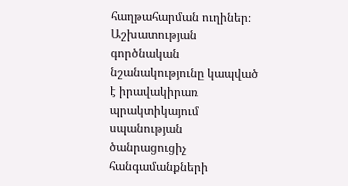հաղթահարման ուղիներ։ Աշխատության գործնական նշանակությունը կապված է իրավակիրառ պրակտիկայում սպանության ծանրացուցիչ հանգամանքների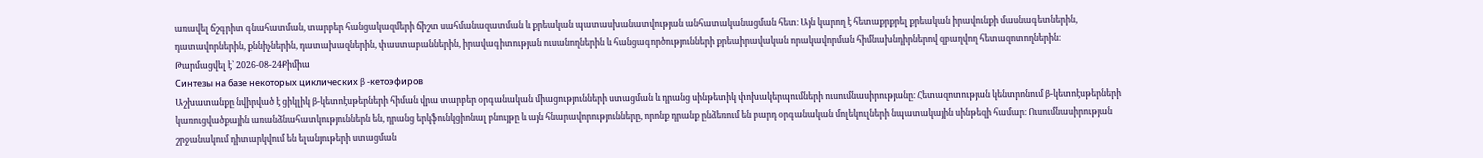առավել ճշգրիտ գնահատման, տարբեր հանցակազմերի ճիշտ սահմանազատման և քրեական պատասխանատվության անհատականացման հետ։ Այն կարող է հետաքրքրել քրեական իրավունքի մասնագետներին, դատավորներին, քննիչներին, դատախազներին, փաստաբաններին, իրավագիտության ուսանողներին և հանցագործությունների քրեաիրավական որակավորման հիմնախնդիրներով զբաղվող հետազոտողներին։
Թարմացվել է՝ 2026-08-24Քիմիա
Синтезы на базе некоторых циклических β -кетоэфиров
Աշխատանքը նվիրված է ցիկլիկ β-կետոէսթերների հիման վրա տարբեր օրգանական միացությունների ստացման և դրանց սինթետիկ փոխակերպումների ուսումնասիրությանը։ Հետազոտության կենտրոնում β-կետոէսթերների կառուցվածքային առանձնահատկություններն են, դրանց երկֆունկցիոնալ բնույթը և այն հնարավորությունները, որոնք դրանք ընձեռում են բարդ օրգանական մոլեկուլների նպատակային սինթեզի համար։ Ուսումնասիրության շրջանակում դիտարկվում են ելանյութերի ստացման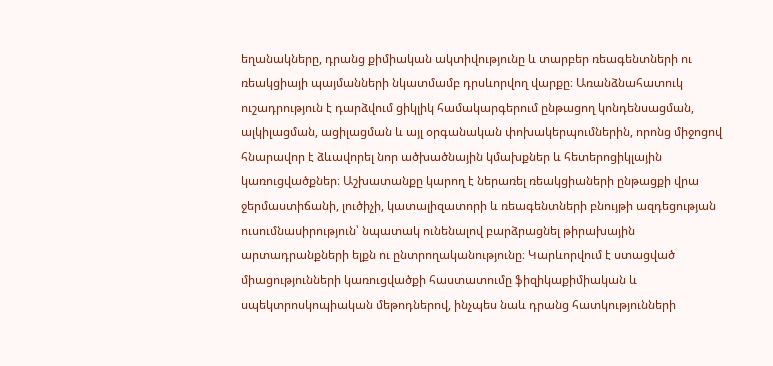եղանակները, դրանց քիմիական ակտիվությունը և տարբեր ռեագենտների ու ռեակցիայի պայմանների նկատմամբ դրսևորվող վարքը։ Առանձնահատուկ ուշադրություն է դարձվում ցիկլիկ համակարգերում ընթացող կոնդենսացման, ալկիլացման, ացիլացման և այլ օրգանական փոխակերպումներին, որոնց միջոցով հնարավոր է ձևավորել նոր ածխածնային կմախքներ և հետերոցիկլային կառուցվածքներ։ Աշխատանքը կարող է ներառել ռեակցիաների ընթացքի վրա ջերմաստիճանի, լուծիչի, կատալիզատորի և ռեագենտների բնույթի ազդեցության ուսումնասիրություն՝ նպատակ ունենալով բարձրացնել թիրախային արտադրանքների ելքն ու ընտրողականությունը։ Կարևորվում է ստացված միացությունների կառուցվածքի հաստատումը ֆիզիկաքիմիական և սպեկտրոսկոպիական մեթոդներով, ինչպես նաև դրանց հատկությունների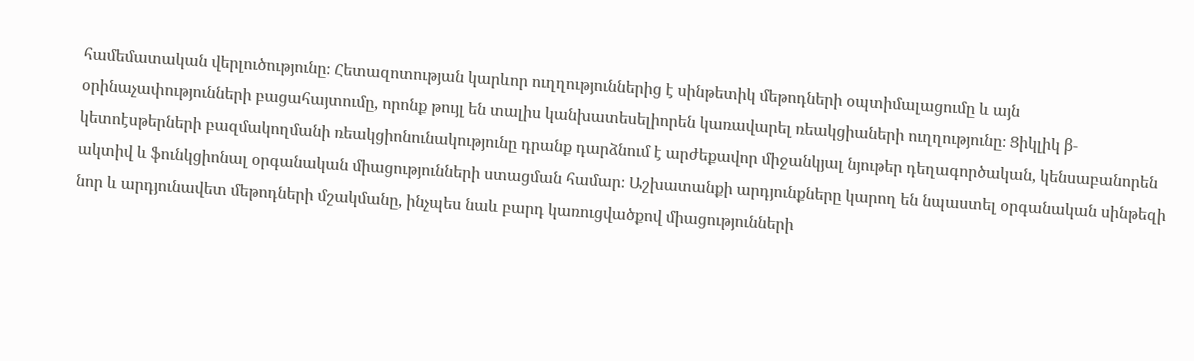համեմատական վերլուծությունը։ Հետազոտության կարևոր ուղղություններից է սինթետիկ մեթոդների օպտիմալացումը և այն օրինաչափությունների բացահայտումը, որոնք թույլ են տալիս կանխատեսելիորեն կառավարել ռեակցիաների ուղղությունը։ Ցիկլիկ β-կետոէսթերների բազմակողմանի ռեակցիոնունակությունը դրանք դարձնում է արժեքավոր միջանկյալ նյութեր դեղագործական, կենսաբանորեն ակտիվ և ֆունկցիոնալ օրգանական միացությունների ստացման համար։ Աշխատանքի արդյունքները կարող են նպաստել օրգանական սինթեզի նոր և արդյունավետ մեթոդների մշակմանը, ինչպես նաև բարդ կառուցվածքով միացությունների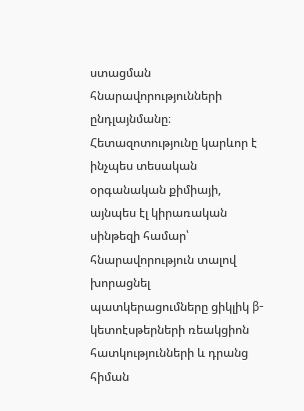ստացման հնարավորությունների ընդլայնմանը։ Հետազոտությունը կարևոր է ինչպես տեսական օրգանական քիմիայի, այնպես էլ կիրառական սինթեզի համար՝ հնարավորություն տալով խորացնել պատկերացումները ցիկլիկ β-կետոէսթերների ռեակցիոն հատկությունների և դրանց հիման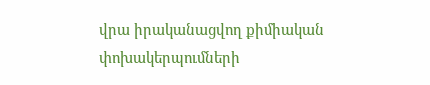վրա իրականացվող քիմիական փոխակերպումների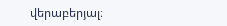վերաբերյալ։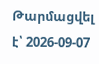Թարմացվել է՝ 2026-09-07